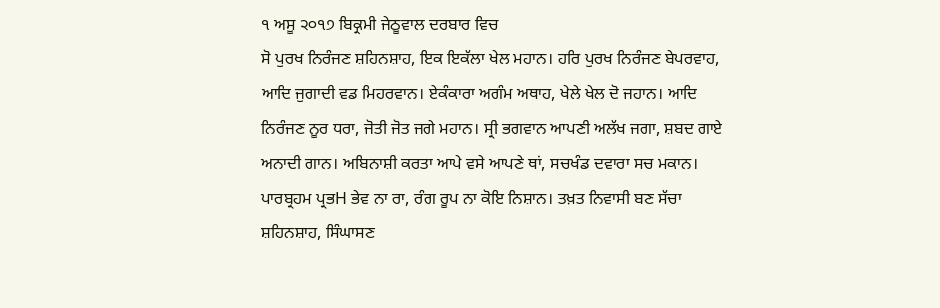੧ ਅਸੂ ੨੦੧੭ ਬਿਕ੍ਰਮੀ ਜੇਠੂਵਾਲ ਦਰਬਾਰ ਵਿਚ
ਸੋ ਪੁਰਖ ਨਿਰੰਜਣ ਸ਼ਹਿਨਸ਼ਾਹ, ਇਕ ਇਕੱਲਾ ਖੇਲ ਮਹਾਨ। ਹਰਿ ਪੁਰਖ ਨਿਰੰਜਣ ਬੇਪਰਵਾਹ, ਆਦਿ ਜੁਗਾਦੀ ਵਡ ਮਿਹਰਵਾਨ। ਏਕੰਕਾਰਾ ਅਗੰਮ ਅਥਾਹ, ਖੇਲੇ ਖੇਲ ਦੋ ਜਹਾਨ। ਆਦਿ ਨਿਰੰਜਣ ਨੂਰ ਧਰਾ, ਜੋਤੀ ਜੋਤ ਜਗੇ ਮਹਾਨ। ਸ੍ਰੀ ਭਗਵਾਨ ਆਪਣੀ ਅਲੱਖ ਜਗਾ, ਸ਼ਬਦ ਗਾਏ ਅਨਾਦੀ ਗਾਨ। ਅਬਿਨਾਸ਼ੀ ਕਰਤਾ ਆਪੇ ਵਸੇ ਆਪਣੇ ਥਾਂ, ਸਚਖੰਡ ਦਵਾਰਾ ਸਚ ਮਕਾਨ। ਪਾਰਬ੍ਰਹਮ ਪ੍ਰਭH ਭੇਵ ਨਾ ਰਾ, ਰੰਗ ਰੂਪ ਨਾ ਕੋਇ ਨਿਸ਼ਾਨ। ਤਖ਼ਤ ਨਿਵਾਸੀ ਬਣ ਸੱਚਾ ਸ਼ਹਿਨਸ਼ਾਹ, ਸਿੰਘਾਸਣ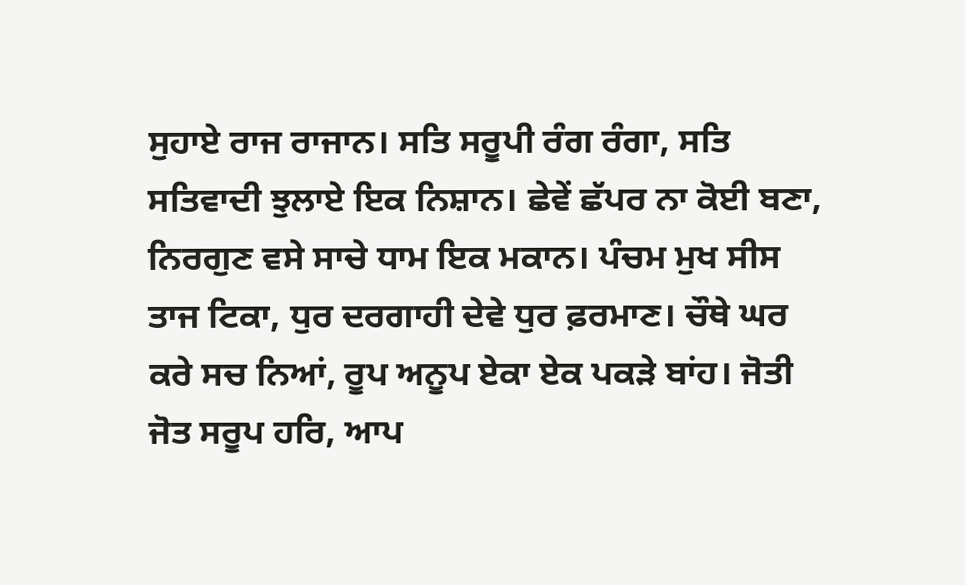ਸੁਹਾਏ ਰਾਜ ਰਾਜਾਨ। ਸਤਿ ਸਰੂਪੀ ਰੰਗ ਰੰਗਾ, ਸਤਿ ਸਤਿਵਾਦੀ ਝੁਲਾਏ ਇਕ ਨਿਸ਼ਾਨ। ਛੇਵੇਂ ਛੱਪਰ ਨਾ ਕੋਈ ਬਣਾ, ਨਿਰਗੁਣ ਵਸੇ ਸਾਚੇ ਧਾਮ ਇਕ ਮਕਾਨ। ਪੰਚਮ ਮੁਖ ਸੀਸ ਤਾਜ ਟਿਕਾ, ਧੁਰ ਦਰਗਾਹੀ ਦੇਵੇ ਧੁਰ ਫ਼ਰਮਾਣ। ਚੌਥੇ ਘਰ ਕਰੇ ਸਚ ਨਿਆਂ, ਰੂਪ ਅਨੂਪ ਏਕਾ ਏਕ ਪਕੜੇ ਬਾਂਹ। ਜੋਤੀ ਜੋਤ ਸਰੂਪ ਹਰਿ, ਆਪ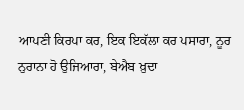ਆਪਣੀ ਕਿਰਪਾ ਕਰ, ਇਕ ਇਕੱਲਾ ਕਰ ਪਸਾਰਾ, ਨੂਰ ਨੁਰਾਨਾ ਹੋ ਉਜਿਆਰਾ, ਬੇਐਬ ਖ਼ੁਦਾ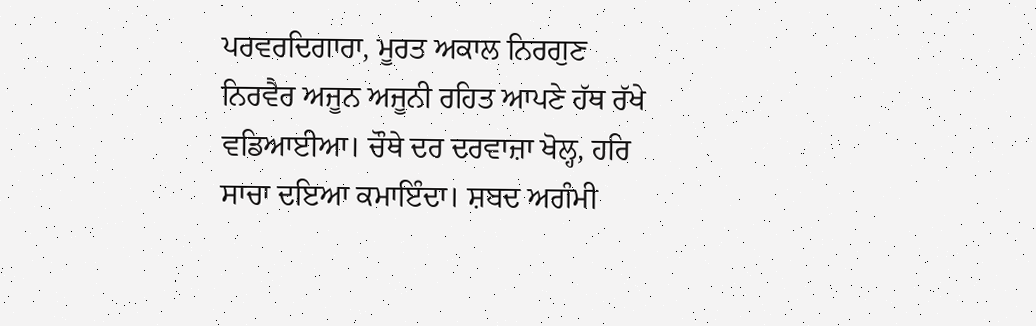ਪਰਵਰਦਿਗਾਰਾ, ਮੂਰਤ ਅਕਾਲ ਨਿਰਗੁਣ ਨਿਰਵੈਰ ਅਜੂਨ ਅਜੂਨੀ ਰਹਿਤ ਆਪਣੇ ਹੱਥ ਰੱਖੇ ਵਡਿਆਈਆ। ਚੌਥੇ ਦਰ ਦਰਵਾਜ਼ਾ ਖੋਲ੍ਹ, ਹਰਿ ਸਾਚਾ ਦਇਆ ਕਮਾਇੰਦਾ। ਸ਼ਬਦ ਅਗੰਮੀ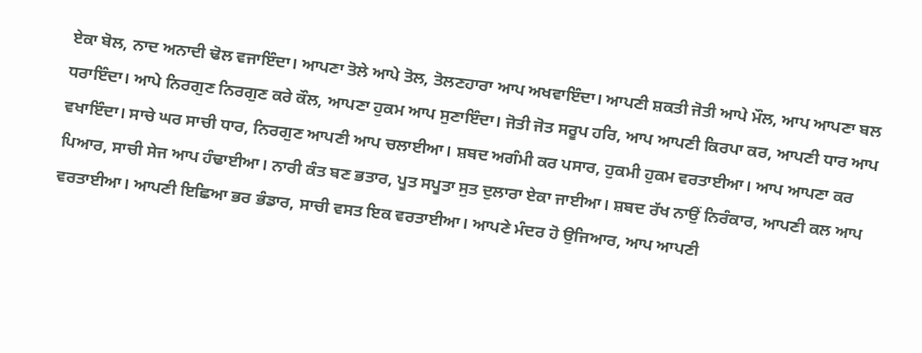ਏਕਾ ਬੋਲ, ਨਾਦ ਅਨਾਦੀ ਢੋਲ ਵਜਾਇੰਦਾ। ਆਪਣਾ ਤੋਲੇ ਆਪੇ ਤੋਲ, ਤੋਲਣਹਾਰਾ ਆਪ ਅਖਵਾਇੰਦਾ। ਆਪਣੀ ਸ਼ਕਤੀ ਜੋਤੀ ਆਪੇ ਮੌਲ, ਆਪ ਆਪਣਾ ਬਲ ਧਰਾਇੰਦਾ। ਆਪੇ ਨਿਰਗੁਣ ਨਿਰਗੁਣ ਕਰੇ ਕੌਲ, ਆਪਣਾ ਹੁਕਮ ਆਪ ਸੁਣਾਇੰਦਾ। ਜੋਤੀ ਜੋਤ ਸਰੂਪ ਹਰਿ, ਆਪ ਆਪਣੀ ਕਿਰਪਾ ਕਰ, ਆਪਣੀ ਧਾਰ ਆਪ ਵਖਾਇੰਦਾ। ਸਾਚੇ ਘਰ ਸਾਚੀ ਧਾਰ, ਨਿਰਗੁਣ ਆਪਣੀ ਆਪ ਚਲਾਈਆ। ਸ਼ਬਦ ਅਗੰਮੀ ਕਰ ਪਸਾਰ, ਹੁਕਮੀ ਹੁਕਮ ਵਰਤਾਈਆ। ਆਪ ਆਪਣਾ ਕਰ ਪਿਆਰ, ਸਾਚੀ ਸੇਜ ਆਪ ਹੰਢਾਈਆ। ਨਾਰੀ ਕੰਤ ਬਣ ਭਤਾਰ, ਪੂਤ ਸਪੂਤਾ ਸੁਤ ਦੁਲਾਰਾ ਏਕਾ ਜਾਈਆ। ਸ਼ਬਦ ਰੱਖ ਨਾਉਂ ਨਿਰੰਕਾਰ, ਆਪਣੀ ਕਲ ਆਪ ਵਰਤਾਈਆ। ਆਪਣੀ ਇਛਿਆ ਭਰ ਭੰਡਾਰ, ਸਾਚੀ ਵਸਤ ਇਕ ਵਰਤਾਈਆ। ਆਪਣੇ ਮੰਦਰ ਹੋ ਉਜਿਆਰ, ਆਪ ਆਪਣੀ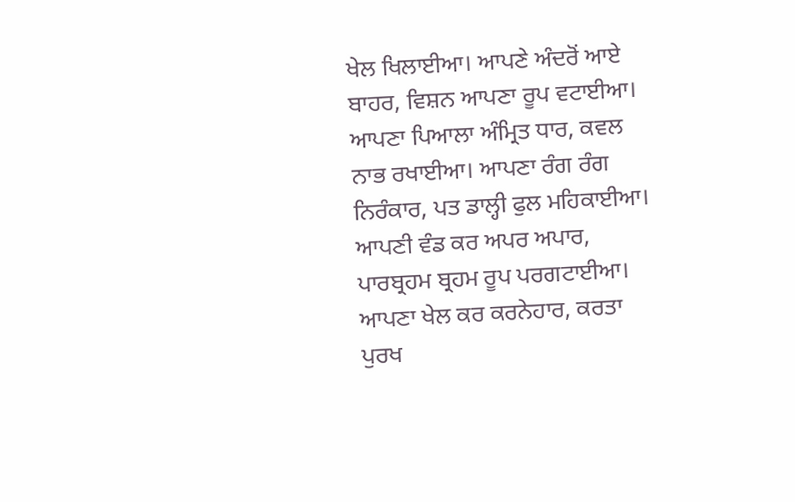ਖੇਲ ਖਿਲਾਈਆ। ਆਪਣੇ ਅੰਦਰੋਂ ਆਏ ਬਾਹਰ, ਵਿਸ਼ਨ ਆਪਣਾ ਰੂਪ ਵਟਾਈਆ। ਆਪਣਾ ਪਿਆਲਾ ਅੰਮ੍ਰਿਤ ਧਾਰ, ਕਵਲ ਨਾਭ ਰਖਾਈਆ। ਆਪਣਾ ਰੰਗ ਰੰਗ ਨਿਰੰਕਾਰ, ਪਤ ਡਾਲ੍ਹੀ ਫੁਲ ਮਹਿਕਾਈਆ। ਆਪਣੀ ਵੰਡ ਕਰ ਅਪਰ ਅਪਾਰ, ਪਾਰਬ੍ਰਹਮ ਬ੍ਰਹਮ ਰੂਪ ਪਰਗਟਾਈਆ। ਆਪਣਾ ਖੇਲ ਕਰ ਕਰਨੇਹਾਰ, ਕਰਤਾ ਪੁਰਖ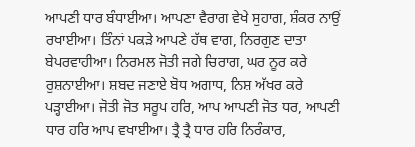ਆਪਣੀ ਧਾਰ ਬੰਧਾਈਆ। ਆਪਣਾ ਵੈਰਾਗ ਵੇਖੇ ਸੁਹਾਗ, ਸ਼ੰਕਰ ਨਾਉਂ ਰਖਾਈਆ। ਤਿੰਨਾਂ ਪਕੜੇ ਆਪਣੇ ਹੱਥ ਵਾਗ, ਨਿਰਗੁਣ ਦਾਤਾ ਬੇਪਰਵਾਹੀਆ। ਨਿਰਮਲ ਜੋਤੀ ਜਗੇ ਚਿਰਾਗ, ਘਰ ਨੂਰ ਕਰੇ ਰੁਸ਼ਨਾਈਆ। ਸ਼ਬਦ ਜਣਾਏ ਬੋਧ ਅਗਾਧ, ਨਿਸ਼ ਅੱਖਰ ਕਰੇ ਪੜ੍ਹਾਈਆ। ਜੋਤੀ ਜੋਤ ਸਰੂਪ ਹਰਿ, ਆਪ ਆਪਣੀ ਜੋਤ ਧਰ, ਆਪਣੀ ਧਾਰ ਹਰਿ ਆਪ ਵਖਾਈਆ। ਤ੍ਰੈ ਤ੍ਰੈ ਧਾਰ ਹਰਿ ਨਿਰੰਕਾਰ,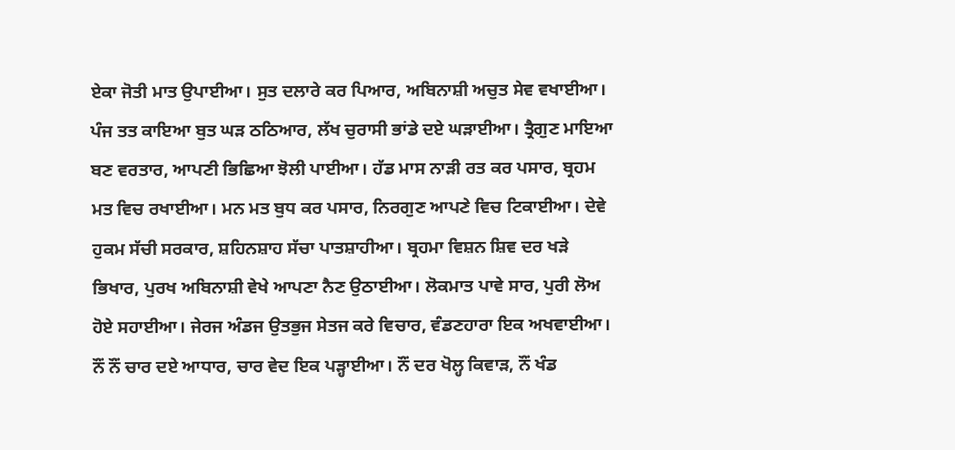ਏਕਾ ਜੋਤੀ ਮਾਤ ਉਪਾਈਆ। ਸੁਤ ਦਲਾਰੇ ਕਰ ਪਿਆਰ, ਅਬਿਨਾਸ਼ੀ ਅਚੁਤ ਸੇਵ ਵਖਾਈਆ। ਪੰਜ ਤਤ ਕਾਇਆ ਬੁਤ ਘੜ ਠਠਿਆਰ, ਲੱਖ ਚੁਰਾਸੀ ਭਾਂਡੇ ਦਏ ਘੜਾਈਆ। ਤ੍ਰੈਗੁਣ ਮਾਇਆ ਬਣ ਵਰਤਾਰ, ਆਪਣੀ ਭਿਛਿਆ ਝੋਲੀ ਪਾਈਆ। ਹੱਡ ਮਾਸ ਨਾੜੀ ਰਤ ਕਰ ਪਸਾਰ, ਬ੍ਰਹਮ ਮਤ ਵਿਚ ਰਖਾਈਆ। ਮਨ ਮਤ ਬੁਧ ਕਰ ਪਸਾਰ, ਨਿਰਗੁਣ ਆਪਣੇ ਵਿਚ ਟਿਕਾਈਆ। ਦੇਵੇ ਹੁਕਮ ਸੱਚੀ ਸਰਕਾਰ, ਸ਼ਹਿਨਸ਼ਾਹ ਸੱਚਾ ਪਾਤਸ਼ਾਹੀਆ। ਬ੍ਰਹਮਾ ਵਿਸ਼ਨ ਸ਼ਿਵ ਦਰ ਖੜੇ ਭਿਖਾਰ, ਪੁਰਖ ਅਬਿਨਾਸ਼ੀ ਵੇਖੇ ਆਪਣਾ ਨੈਣ ਉਠਾਈਆ। ਲੋਕਮਾਤ ਪਾਵੇ ਸਾਰ, ਪੁਰੀ ਲੋਅ ਹੋਏ ਸਹਾਈਆ। ਜੇਰਜ ਅੰਡਜ ਉਤਭੁਜ ਸੇਤਜ ਕਰੇ ਵਿਚਾਰ, ਵੰਡਣਹਾਰਾ ਇਕ ਅਖਵਾਈਆ। ਨੌਂ ਨੌਂ ਚਾਰ ਦਏ ਆਧਾਰ, ਚਾਰ ਵੇਦ ਇਕ ਪੜ੍ਹਾਈਆ। ਨੌਂ ਦਰ ਖੋਲ੍ਹ ਕਿਵਾੜ, ਨੌਂ ਖੰਡ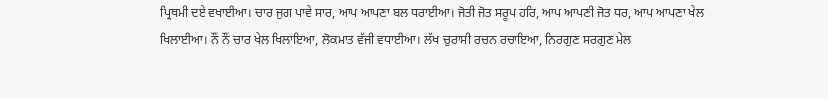ਪ੍ਰਿਥਮੀ ਦਏ ਵਖਾਈਆ। ਚਾਰ ਜੁਗ ਪਾਵੇ ਸਾਰ, ਆਪ ਆਪਣਾ ਬਲ ਧਰਾਈਆ। ਜੋਤੀ ਜੋਤ ਸਰੂਪ ਹਰਿ, ਆਪ ਆਪਣੀ ਜੋਤ ਧਰ, ਆਪ ਆਪਣਾ ਖੇਲ ਖਿਲਾਈਆ। ਨੌਂ ਨੌਂ ਚਾਰ ਖੇਲ ਖਿਲਾਇਆ, ਲੋਕਮਾਤ ਵੱਜੀ ਵਧਾਈਆ। ਲੱਖ ਚੁਰਾਸੀ ਰਚਨ ਰਚਾਇਆ, ਨਿਰਗੁਣ ਸਰਗੁਣ ਮੇਲ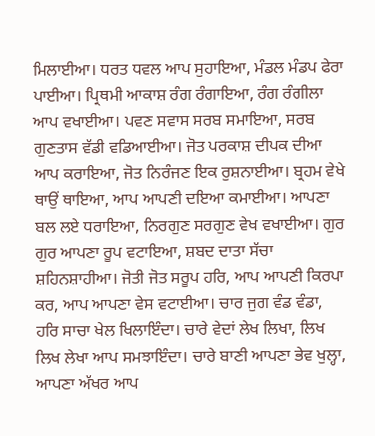ਮਿਲਾਈਆ। ਧਰਤ ਧਵਲ ਆਪ ਸੁਹਾਇਆ, ਮੰਡਲ ਮੰਡਪ ਫੇਰਾ ਪਾਈਆ। ਪ੍ਰਿਥਮੀ ਆਕਾਸ਼ ਰੰਗ ਰੰਗਾਇਆ, ਰੰਗ ਰੰਗੀਲਾ ਆਪ ਵਖਾਈਆ। ਪਵਣ ਸਵਾਸ ਸਰਬ ਸਮਾਇਆ, ਸਰਬ ਗੁਣਤਾਸ ਵੱਡੀ ਵਡਿਆਈਆ। ਜੋਤ ਪਰਕਾਸ਼ ਦੀਪਕ ਦੀਆ ਆਪ ਕਰਾਇਆ, ਜੋਤ ਨਿਰੰਜਣ ਇਕ ਰੁਸ਼ਨਾਈਆ। ਬ੍ਰਹਮ ਵੇਖੇ ਥਾਉਂ ਥਾਇਆ, ਆਪ ਆਪਣੀ ਦਇਆ ਕਮਾਈਆ। ਆਪਣਾ ਬਲ ਲਏ ਧਰਾਇਆ, ਨਿਰਗੁਣ ਸਰਗੁਣ ਵੇਖ ਵਖਾਈਆ। ਗੁਰ ਗੁਰ ਆਪਣਾ ਰੂਪ ਵਟਾਇਆ, ਸ਼ਬਦ ਦਾਤਾ ਸੱਚਾ ਸ਼ਹਿਨਸ਼ਾਹੀਆ। ਜੋਤੀ ਜੋਤ ਸਰੂਪ ਹਰਿ, ਆਪ ਆਪਣੀ ਕਿਰਪਾ ਕਰ, ਆਪ ਆਪਣਾ ਵੇਸ ਵਟਾਈਆ। ਚਾਰ ਜੁਗ ਵੰਡ ਵੰਡਾ, ਹਰਿ ਸਾਚਾ ਖੇਲ ਖਿਲਾਇੰਦਾ। ਚਾਰੇ ਵੇਦਾਂ ਲੇਖ ਲਿਖਾ, ਲਿਖ ਲਿਖ ਲੇਖਾ ਆਪ ਸਮਝਾਇੰਦਾ। ਚਾਰੇ ਬਾਣੀ ਆਪਣਾ ਭੇਵ ਖੁਲ੍ਹਾ, ਆਪਣਾ ਅੱਖਰ ਆਪ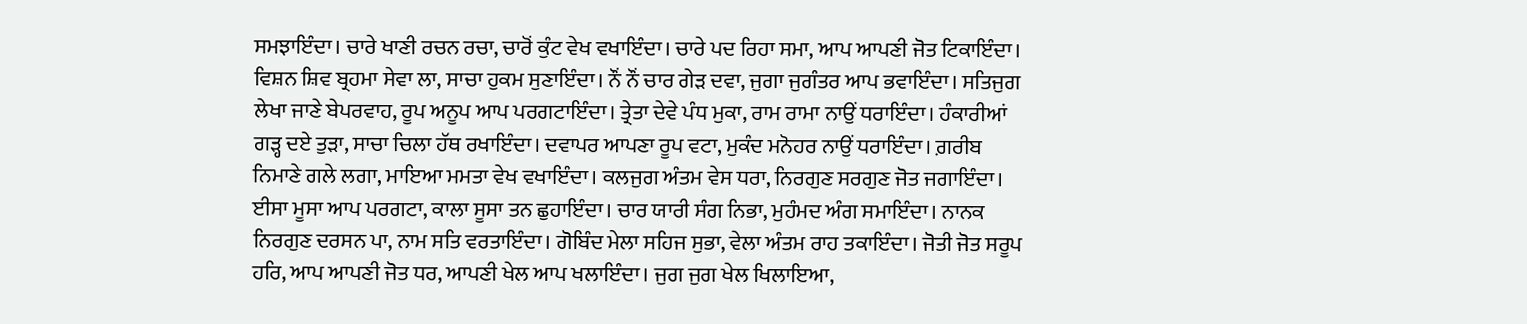ਸਮਝਾਇੰਦਾ। ਚਾਰੇ ਖਾਣੀ ਰਚਨ ਰਚਾ, ਚਾਰੋਂ ਕੁੰਟ ਵੇਖ ਵਖਾਇੰਦਾ। ਚਾਰੇ ਪਦ ਰਿਹਾ ਸਮਾ, ਆਪ ਆਪਣੀ ਜੋਤ ਟਿਕਾਇੰਦਾ। ਵਿਸ਼ਨ ਸ਼ਿਵ ਬ੍ਰਹਮਾ ਸੇਵਾ ਲਾ, ਸਾਚਾ ਹੁਕਮ ਸੁਣਾਇੰਦਾ। ਨੌਂ ਨੌਂ ਚਾਰ ਗੇੜ ਦਵਾ, ਜੁਗਾ ਜੁਗੰਤਰ ਆਪ ਭਵਾਇੰਦਾ। ਸਤਿਜੁਗ ਲੇਖਾ ਜਾਣੇ ਬੇਪਰਵਾਹ, ਰੂਪ ਅਨੂਪ ਆਪ ਪਰਗਟਾਇੰਦਾ। ਤ੍ਰੇਤਾ ਦੇਵੇ ਪੰਧ ਮੁਕਾ, ਰਾਮ ਰਾਮਾ ਨਾਉਂ ਧਰਾਇੰਦਾ। ਹੰਕਾਰੀਆਂ ਗੜ੍ਹ ਦਏ ਤੁੜਾ, ਸਾਚਾ ਚਿਲਾ ਹੱਥ ਰਖਾਇੰਦਾ। ਦਵਾਪਰ ਆਪਣਾ ਰੂਪ ਵਟਾ, ਮੁਕੰਦ ਮਨੋਹਰ ਨਾਉਂ ਧਰਾਇੰਦਾ। ਗ਼ਰੀਬ ਨਿਮਾਣੇ ਗਲੇ ਲਗਾ, ਮਾਇਆ ਮਮਤਾ ਵੇਖ ਵਖਾਇੰਦਾ। ਕਲਜੁਗ ਅੰਤਮ ਵੇਸ ਧਰਾ, ਨਿਰਗੁਣ ਸਰਗੁਣ ਜੋਤ ਜਗਾਇੰਦਾ। ਈਸਾ ਮੂਸਾ ਆਪ ਪਰਗਟਾ, ਕਾਲਾ ਸੂਸਾ ਤਨ ਛੁਹਾਇੰਦਾ। ਚਾਰ ਯਾਰੀ ਸੰਗ ਨਿਭਾ, ਮੁਹੰਮਦ ਅੰਗ ਸਮਾਇੰਦਾ। ਨਾਨਕ ਨਿਰਗੁਣ ਦਰਸਨ ਪਾ, ਨਾਮ ਸਤਿ ਵਰਤਾਇੰਦਾ। ਗੋਬਿੰਦ ਮੇਲਾ ਸਹਿਜ ਸੁਭਾ, ਵੇਲਾ ਅੰਤਮ ਰਾਹ ਤਕਾਇੰਦਾ। ਜੋਤੀ ਜੋਤ ਸਰੂਪ ਹਰਿ, ਆਪ ਆਪਣੀ ਜੋਤ ਧਰ, ਆਪਣੀ ਖੇਲ ਆਪ ਖਲਾਇੰਦਾ। ਜੁਗ ਜੁਗ ਖੇਲ ਖਿਲਾਇਆ,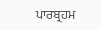ਪਾਰਬ੍ਰਹਮ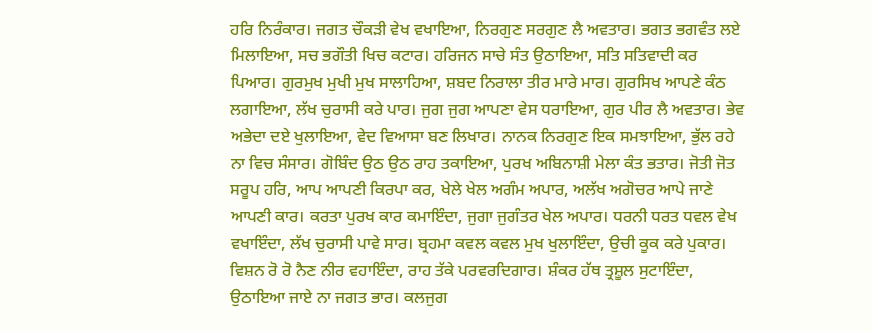ਹਰਿ ਨਿਰੰਕਾਰ। ਜਗਤ ਚੌਕੜੀ ਵੇਖ ਵਖਾਇਆ, ਨਿਰਗੁਣ ਸਰਗੁਣ ਲੈ ਅਵਤਾਰ। ਭਗਤ ਭਗਵੰਤ ਲਏ ਮਿਲਾਇਆ, ਸਚ ਭਗੌਤੀ ਖਿਚ ਕਟਾਰ। ਹਰਿਜਨ ਸਾਚੇ ਸੰਤ ਉਠਾਇਆ, ਸਤਿ ਸਤਿਵਾਦੀ ਕਰ ਪਿਆਰ। ਗੁਰਮੁਖ ਮੁਖੀ ਮੁਖ ਸਾਲਾਹਿਆ, ਸ਼ਬਦ ਨਿਰਾਲਾ ਤੀਰ ਮਾਰੇ ਮਾਰ। ਗੁਰਸਿਖ ਆਪਣੇ ਕੰਠ ਲਗਾਇਆ, ਲੱਖ ਚੁਰਾਸੀ ਕਰੇ ਪਾਰ। ਜੁਗ ਜੁਗ ਆਪਣਾ ਵੇਸ ਧਰਾਇਆ, ਗੁਰ ਪੀਰ ਲੈ ਅਵਤਾਰ। ਭੇਵ ਅਭੇਦਾ ਦਏ ਖੁਲਾਇਆ, ਵੇਦ ਵਿਆਸਾ ਬਣ ਲਿਖਾਰ। ਨਾਨਕ ਨਿਰਗੁਣ ਇਕ ਸਮਝਾਇਆ, ਭੁੱਲ ਰਹੇ ਨਾ ਵਿਚ ਸੰਸਾਰ। ਗੋਬਿੰਦ ਉਠ ਉਠ ਰਾਹ ਤਕਾਇਆ, ਪੁਰਖ ਅਬਿਨਾਸ਼ੀ ਮੇਲਾ ਕੰਤ ਭਤਾਰ। ਜੋਤੀ ਜੋਤ ਸਰੂਪ ਹਰਿ, ਆਪ ਆਪਣੀ ਕਿਰਪਾ ਕਰ, ਖੇਲੇ ਖੇਲ ਅਗੰਮ ਅਪਾਰ, ਅਲੱਖ ਅਗੋਚਰ ਆਪੇ ਜਾਣੇ ਆਪਣੀ ਕਾਰ। ਕਰਤਾ ਪੁਰਖ ਕਾਰ ਕਮਾਇੰਦਾ, ਜੁਗਾ ਜੁਗੰਤਰ ਖੇਲ ਅਪਾਰ। ਧਰਨੀ ਧਰਤ ਧਵਲ ਵੇਖ ਵਖਾਇੰਦਾ, ਲੱਖ ਚੁਰਾਸੀ ਪਾਵੇ ਸਾਰ। ਬ੍ਰਹਮਾ ਕਵਲ ਕਵਲ ਮੁਖ ਖੁਲਾਇੰਦਾ, ਉਚੀ ਕੂਕ ਕਰੇ ਪੁਕਾਰ। ਵਿਸ਼ਨ ਰੋ ਰੋ ਨੈਣ ਨੀਰ ਵਹਾਇੰਦਾ, ਰਾਹ ਤੱਕੇ ਪਰਵਰਦਿਗਾਰ। ਸ਼ੰਕਰ ਹੱਥ ਤ੍ਰਸ਼ੂਲ ਸੁਟਾਇੰਦਾ, ਉਠਾਇਆ ਜਾਏ ਨਾ ਜਗਤ ਭਾਰ। ਕਲਜੁਗ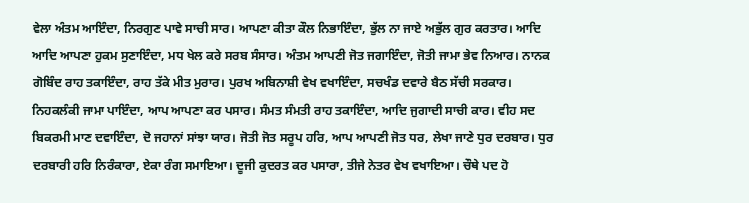ਵੇਲਾ ਅੰਤਮ ਆਇੰਦਾ, ਨਿਰਗੁਣ ਪਾਵੇ ਸਾਚੀ ਸਾਰ। ਆਪਣਾ ਕੀਤਾ ਕੌਲ ਨਿਭਾਇੰਦਾ, ਭੁੱਲ ਨਾ ਜਾਏ ਅਭੁੱਲ ਗੁਰ ਕਰਤਾਰ। ਆਦਿ ਆਦਿ ਆਪਣਾ ਹੁਕਮ ਸੁਣਾਇੰਦਾ, ਮਧ ਖੇਲ ਕਰੇ ਸਰਬ ਸੰਸਾਰ। ਅੰਤਮ ਆਪਣੀ ਜੋਤ ਜਗਾਇੰਦਾ, ਜੋਤੀ ਜਾਮਾ ਭੇਵ ਨਿਆਰ। ਨਾਨਕ ਗੋਬਿੰਦ ਰਾਹ ਤਕਾਇੰਦਾ, ਰਾਹ ਤੱਕੇ ਮੀਤ ਮੁਰਾਰ। ਪੁਰਖ ਅਬਿਨਾਸ਼ੀ ਵੇਖ ਵਖਾਇੰਦਾ, ਸਚਖੰਡ ਦਵਾਰੇ ਬੈਠ ਸੱਚੀ ਸਰਕਾਰ। ਨਿਹਕਲੰਕੀ ਜਾਮਾ ਪਾਇੰਦਾ, ਆਪ ਆਪਣਾ ਕਰ ਪਸਾਰ। ਸੰਮਤ ਸੰਮਤੀ ਰਾਹ ਤਕਾਇੰਦਾ, ਆਦਿ ਜੁਗਾਦੀ ਸਾਚੀ ਕਾਰ। ਵੀਹ ਸਦ ਬਿਕਰਮੀ ਮਾਣ ਦਵਾਇੰਦਾ, ਦੋ ਜਹਾਨਾਂ ਸਾਂਝਾ ਯਾਰ। ਜੋਤੀ ਜੋਤ ਸਰੂਪ ਹਰਿ, ਆਪ ਆਪਣੀ ਜੋਤ ਧਰ, ਲੇਖਾ ਜਾਣੇ ਧੁਰ ਦਰਬਾਰ। ਧੁਰ ਦਰਬਾਰੀ ਹਰਿ ਨਿਰੰਕਾਰਾ, ਏਕਾ ਰੰਗ ਸਮਾਇਆ। ਦੂਜੀ ਕੁਦਰਤ ਕਰ ਪਸਾਰਾ, ਤੀਜੇ ਨੇਤਰ ਵੇਖ ਵਖਾਇਆ। ਚੌਥੇ ਪਦ ਹੋ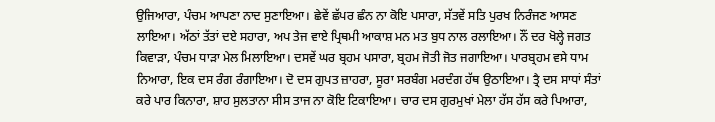ਉਜਿਆਰਾ, ਪੰਚਮ ਆਪਣਾ ਨਾਦ ਸੁਣਾਇਆ। ਛੇਵੇਂ ਛੱਪਰ ਛੰਨ ਨਾ ਕੋਇ ਪਸਾਰਾ, ਸੱਤਵੇਂ ਸਤਿ ਪੁਰਖ ਨਿਰੰਜਣ ਆਸਣ ਲਾਇਆ। ਅੱਠਾਂ ਤੱਤਾਂ ਦਏ ਸਹਾਰਾ, ਅਪ ਤੇਜ ਵਾਏ ਪ੍ਰਿਥਮੀ ਆਕਾਸ਼ ਮਨ ਮਤ ਬੁਧ ਨਾਲ ਰਲਾਇਆ। ਨੌਂ ਦਰ ਖੋਲ੍ਹੇ ਜਗਤ ਕਿਵਾੜਾ, ਪੰਚਮ ਧਾੜਾ ਮੇਲ ਮਿਲਾਇਆ। ਦਸਵੇਂ ਘਰ ਬ੍ਰਹਮ ਪਸਾਰਾ, ਬ੍ਰਹਮ ਜੋਤੀ ਜੋਤ ਜਗਾਇਆ। ਪਾਰਬ੍ਰਹਮ ਵਸੇ ਧਾਮ ਨਿਆਰਾ, ਇਕ ਦਸ ਰੰਗ ਰੰਗਾਇਆ। ਦੋ ਦਸ ਗੁਪਤ ਜ਼ਾਹਰਾ, ਸੂਰਾ ਸਰਬੰਗ ਮਰਦੰਗ ਹੱਥ ਉਠਾਇਆ। ਤ੍ਰੈ ਦਸ ਸਾਧਾਂ ਸੰਤਾਂ ਕਰੇ ਪਾਰ ਕਿਨਾਰਾ, ਸ਼ਾਹ ਸੁਲਤਾਨਾ ਸੀਸ ਤਾਜ ਨਾ ਕੋਇ ਟਿਕਾਇਆ। ਚਾਰ ਦਸ ਗੁਰਮੁਖਾਂ ਮੇਲਾ ਹੱਸ ਹੱਸ ਕਰੇ ਪਿਆਰਾ,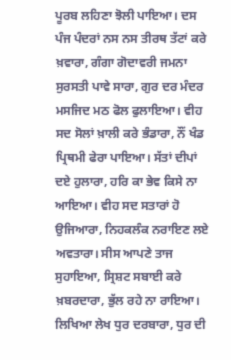ਪੂਰਬ ਲਹਿਣਾ ਝੋਲੀ ਪਾਇਆ। ਦਸ ਪੰਜ ਪੰਦਰਾਂ ਨਸ ਨਸ ਤੀਰਥ ਤੱਟਾਂ ਕਰੇ ਖ਼ਵਾਰਾ, ਗੰਗਾ ਗੋਦਾਵਰੀ ਜਮਨਾ ਸੁਰਸਤੀ ਪਾਵੇ ਸਾਰਾ, ਗੁਰ ਦਰ ਮੰਦਰ ਮਸਜਿਦ ਮਠ ਫੋਲ ਫੁਲਾਇਆ। ਵੀਹ ਸਦ ਸੋਲਾਂ ਖ਼ਾਲੀ ਕਰੇ ਭੰਡਾਰਾ, ਨੌਂ ਖੰਡ ਪ੍ਰਿਥਮੀ ਫੇਰਾ ਪਾਇਆ। ਸੱਤਾਂ ਦੀਪਾਂ ਦਏ ਹੁਲਾਰਾ, ਹਰਿ ਕਾ ਭੇਵ ਕਿਸੇ ਨਾ ਆਇਆ। ਵੀਹ ਸਦ ਸਤਾਰਾਂ ਹੋ ਉਜਿਆਰਾ, ਨਿਹਕਲੰਕ ਨਰਾਇਣ ਲਏ ਅਵਤਾਰਾ। ਸੀਸ ਆਪਣੇ ਤਾਜ ਸੁਹਾਇਆ, ਸ੍ਰਿਸ਼ਟ ਸਬਾਈ ਕਰੇ ਖ਼ਬਰਦਾਰਾ, ਭੁੱਲ ਰਹੇ ਨਾ ਰਾਇਆ। ਲਿਖਿਆ ਲੇਖ ਧੁਰ ਦਰਬਾਰਾ, ਧੁਰ ਦੀ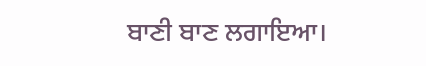ਬਾਣੀ ਬਾਣ ਲਗਾਇਆ।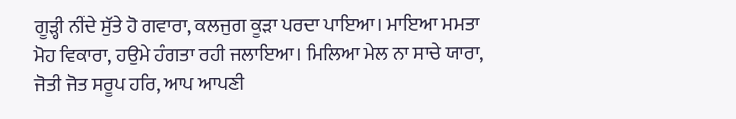ਗੂੜ੍ਹੀ ਨੀਂਦੇ ਸੁੱਤੇ ਹੋ ਗਵਾਰਾ, ਕਲਜੁਗ ਕੂੜਾ ਪਰਦਾ ਪਾਇਆ। ਮਾਇਆ ਮਮਤਾ ਮੋਹ ਵਿਕਾਰਾ, ਹਉਮੇ ਹੰਗਤਾ ਰਹੀ ਜਲਾਇਆ। ਮਿਲਿਆ ਮੇਲ ਨਾ ਸਾਚੇ ਯਾਰਾ, ਜੋਤੀ ਜੋਤ ਸਰੂਪ ਹਰਿ, ਆਪ ਆਪਣੀ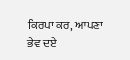ਕਿਰਪਾ ਕਰ, ਆਪਣਾ ਭੇਵ ਦਏ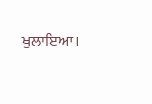ਖੁਲਾਇਆ।